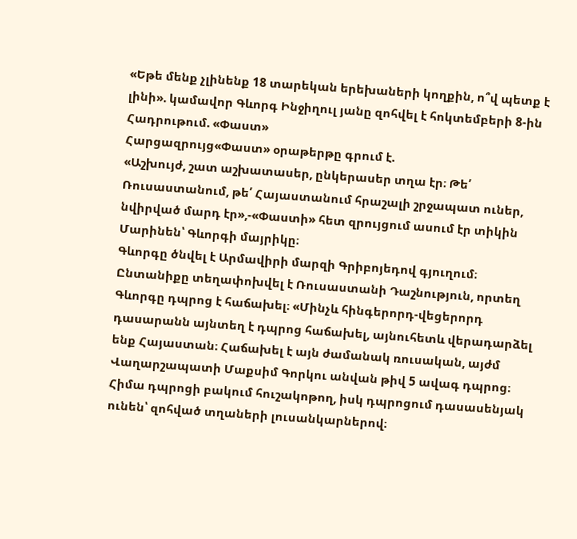«Եթե մենք չլինենք 18 տարեկան երեխաների կողքին, ո՞վ պետք է լինի». կամավոր Գևորգ Ինջիղուլ յանը զոհվել է հոկտեմբերի 8-ին Հադրութում. «Փաստ»
Հարցազրույց«Փաստ» օրաթերթը գրում է.
«Աշխույժ, շատ աշխատասեր, ընկերասեր տղա էր։ Թե՛ Ռուսաստանում, թե՛ Հայաստանում հրաշալի շրջապատ ուներ, նվիրված մարդ էր»,-«Փաստի» հետ զրույցում ասում էր տիկին Մարինեն՝ Գևորգի մայրիկը։
Գևորգը ծնվել է Արմավիրի մարզի Գրիբոյեդով գյուղում։ Ընտանիքը տեղափոխվել է Ռուսաստանի Դաշնություն, որտեղ Գևորգը դպրոց է հաճախել։ «Մինչև հինգերորդ-վեցերորդ դասարանն այնտեղ է դպրոց հաճախել, այնուհետև վերադարձել ենք Հայաստան։ Հաճախել է այն ժամանակ ռուսական, այժմ Վաղարշապատի Մաքսիմ Գորկու անվան թիվ 5 ավագ դպրոց։ Հիմա դպրոցի բակում հուշակոթող, իսկ դպրոցում դասասենյակ ունեն՝ զոհված տղաների լուսանկարներով։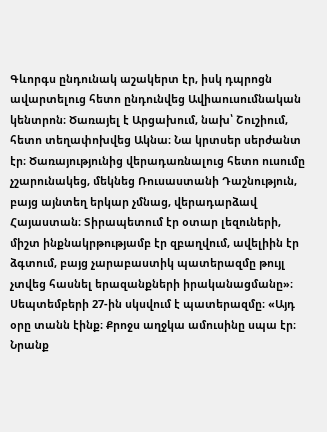Գևորգս ընդունակ աշակերտ էր, իսկ դպրոցն ավարտելուց հետո ընդունվեց Ավիաուսումնական կենտրոն։ Ծառայել է Արցախում, նախ՝ Շուշիում, հետո տեղափոխվեց Ակնա։ Նա կրտսեր սերժանտ էր։ Ծառայությունից վերադառնալուց հետո ուսումը չշարունակեց, մեկնեց Ռուսաստանի Դաշնություն, բայց այնտեղ երկար չմնաց, վերադարձավ Հայաստան։ Տիրապետում էր օտար լեզուների, միշտ ինքնակրթությամբ էր զբաղվում, ավելիին էր ձգտում, բայց չարաբաստիկ պատերազմը թույլ չտվեց հասնել երազանքների իրականացմանը»։
Սեպտեմբերի 27-ին սկսվում է պատերազմը։ «Այդ օրը տանն էինք։ Քրոջս աղջկա ամուսինը սպա էր։ Նրանք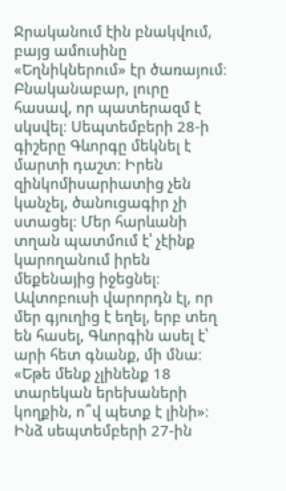Ջրականում էին բնակվում, բայց ամուսինը «Եղնիկներում» էր ծառայում։ Բնականաբար, լուրը հասավ, որ պատերազմ է սկսվել։ Սեպտեմբերի 28-ի գիշերը Գևորգը մեկնել է մարտի դաշտ։ Իրեն զինկոմիսարիատից չեն կանչել, ծանուցագիր չի ստացել։ Մեր հարևանի տղան պատմում է՝ չէինք կարողանում իրեն մեքենայից իջեցնել։ Ավտոբուսի վարորդն էլ, որ մեր գյուղից է եղել, երբ տեղ են հասել, Գևորգին ասել է՝ արի հետ գնանք, մի մնա։ «Եթե մենք չլինենք 18 տարեկան երեխաների կողքին, ո՞վ պետք է լինի»։ Ինձ սեպտեմբերի 27-ին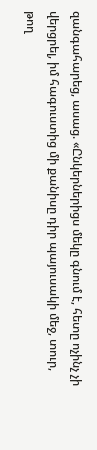զանգահարեց, ասաց. «Ընկերներիցս մեկը գնում է, հետը ոչինչ չի վերցրել, իմ հագուստից մի քանիսը դիր պայուսակի մեջ, տուր, թող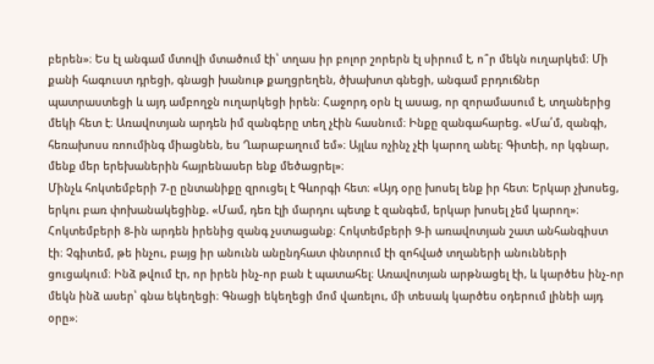բերեն»։ Ես էլ անգամ մտովի մտածում էի՝ տղաս իր բոլոր շորերն էլ սիրում է, ո՞ր մեկն ուղարկեմ։ Մի քանի հագուստ դրեցի, գնացի խանութ քաղցրեղեն, ծխախոտ գնեցի, անգամ բրդուճներ պատրաստեցի և այդ ամբողջն ուղարկեցի իրեն։ Հաջորդ օրն էլ ասաց, որ զորամասում է, տղաներից մեկի հետ է։ Առավոտյան արդեն իմ զանգերը տեղ չէին հասնում։ Ինքը զանգահարեց. «Մա՛մ, զանգի, հեռախոսս ռոումինգ միացնեն, ես Ղարաբաղում եմ»։ Այլևս ոչինչ չէի կարող անել։ Գիտեի, որ կգնար, մենք մեր երեխաներին հայրենասեր ենք մեծացրել»։
Մինչև հոկտեմբերի 7-ը ընտանիքը զրուցել է Գևորգի հետ։ «Այդ օրը խոսել ենք իր հետ։ Երկար չխոսեց, երկու բառ փոխանակեցինք. «Մամ, դեռ էլի մարդու պետք է զանգեմ, երկար խոսել չեմ կարող»։ Հոկտեմբերի 8-ին արդեն իրենից զանգ չստացանք։ Հոկտեմբերի 9-ի առավոտյան շատ անհանգիստ էի։ Չգիտեմ, թե ինչու, բայց իր անունն անընդհատ փնտրում էի զոհված տղաների անունների ցուցակում։ Ինձ թվում էր, որ իրեն ինչ-որ բան է պատահել։ Առավոտյան արթնացել էի, և կարծես ինչ-որ մեկն ինձ ասեր՝ գնա եկեղեցի։ Գնացի եկեղեցի մոմ վառելու, մի տեսակ կարծես օդերում լինեի այդ օրը»։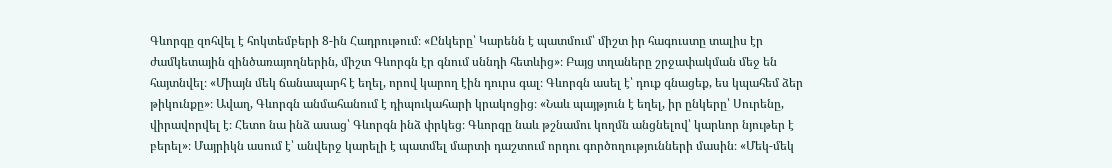Գևորգը զոհվել է հոկտեմբերի 8-ին Հադրութում։ «Ընկերը՝ Կարենն է պատմում՝ միշտ իր հագուստը տալիս էր ժամկետային զինծառայողներին, միշտ Գևորգն էր գնում սննդի հետևից»։ Բայց տղաները շրջափակման մեջ են հայտնվել։ «Միայն մեկ ճանապարհ է եղել, որով կարող էին դուրս գալ։ Գևորգն ասել է՝ դուք գնացեք, ես կպահեմ ձեր թիկունքը»։ Ավաղ, Գևորգն անմահանում է դիպուկահարի կրակոցից։ «Նաև պայթյուն է եղել, իր ընկերը՝ Սուրենը, վիրավորվել է։ Հետո նա ինձ ասաց՝ Գևորգն ինձ փրկեց։ Գևորգը նաև թշնամու կողմն անցնելով՝ կարևոր նյութեր է բերել»։ Մայրիկն ասում է՝ անվերջ կարելի է պատմել մարտի դաշտում որդու գործողությունների մասին։ «Մեկ-մեկ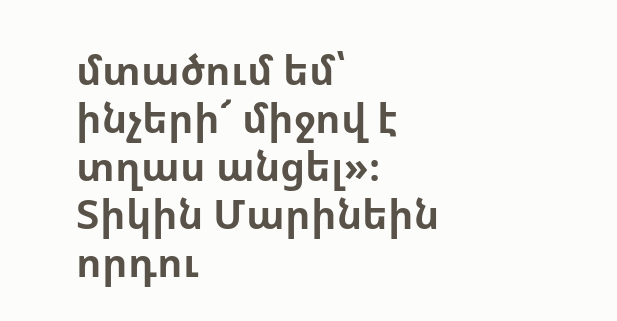մտածում եմ՝ ինչերի՜ միջով է տղաս անցել»։
Տիկին Մարինեին որդու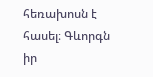հեռախոսն է հասել։ Գևորգն իր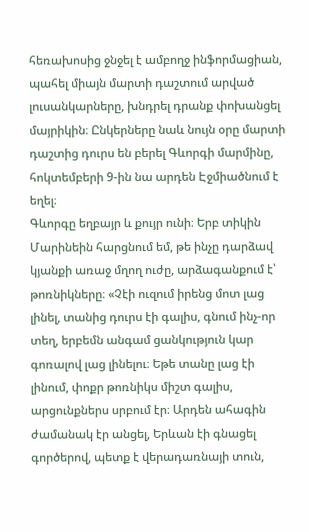հեռախոսից ջնջել է ամբողջ ինֆորմացիան, պահել միայն մարտի դաշտում արված լուսանկարները, խնդրել դրանք փոխանցել մայրիկին։ Ընկերները նաև նույն օրը մարտի դաշտից դուրս են բերել Գևորգի մարմինը, հոկտեմբերի 9-ին նա արդեն Էջմիածնում է եղել։
Գևորգը եղբայր և քույր ունի։ Երբ տիկին Մարինեին հարցնում եմ, թե ինչը դարձավ կյանքի առաջ մղող ուժը, արձագանքում է՝ թոռնիկները։ «Չէի ուզում իրենց մոտ լաց լինել, տանից դուրս էի գալիս, գնում ինչ-որ տեղ, երբեմն անգամ ցանկություն կար գոռալով լաց լինելու։ Եթե տանը լաց էի լինում, փոքր թոռնիկս միշտ գալիս, արցունքներս սրբում էր։ Արդեն ահագին ժամանակ էր անցել, Երևան էի գնացել գործերով, պետք է վերադառնայի տուն,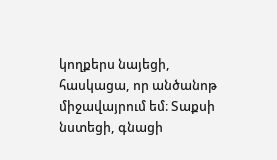կողքերս նայեցի, հասկացա, որ անծանոթ միջավայրում եմ։ Տաքսի նստեցի, գնացի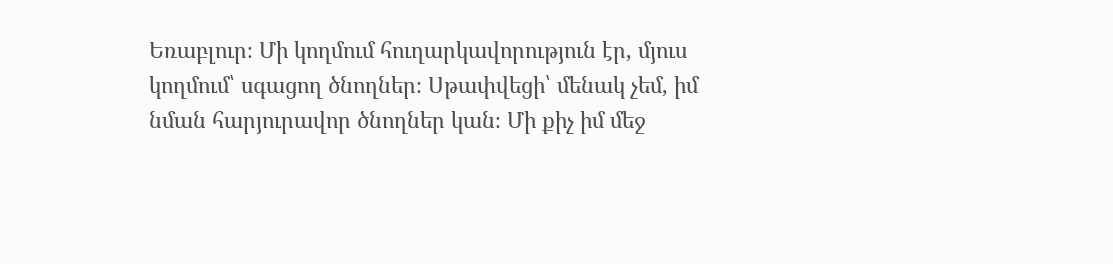Եռաբլուր։ Մի կողմում հուղարկավորություն էր, մյուս կողմում՝ սգացող ծնողներ։ Սթափվեցի՝ մենակ չեմ, իմ նման հարյուրավոր ծնողներ կան։ Մի քիչ իմ մեջ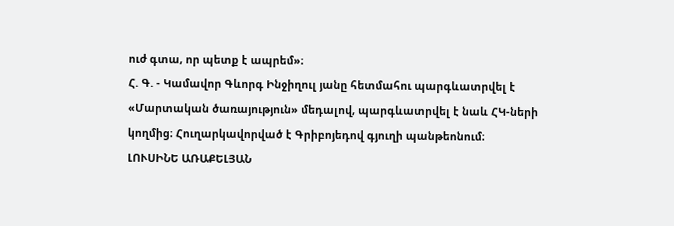ուժ գտա, որ պետք է ապրեմ»։
Հ. Գ. - Կամավոր Գևորգ Ինջիղուլ յանը հետմահու պարգևատրվել է «Մարտական ծառայություն» մեդալով, պարգևատրվել է նաև ՀԿ-ների կողմից։ Հուղարկավորված է Գրիբոյեդով գյուղի պանթեոնում։
ԼՈՒՍԻՆԵ ԱՌԱՔԵԼՅԱՆ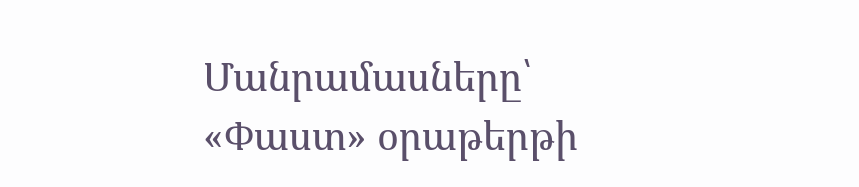Մանրամասները՝ «Փաստ» օրաթերթի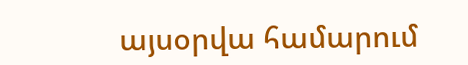այսօրվա համարում